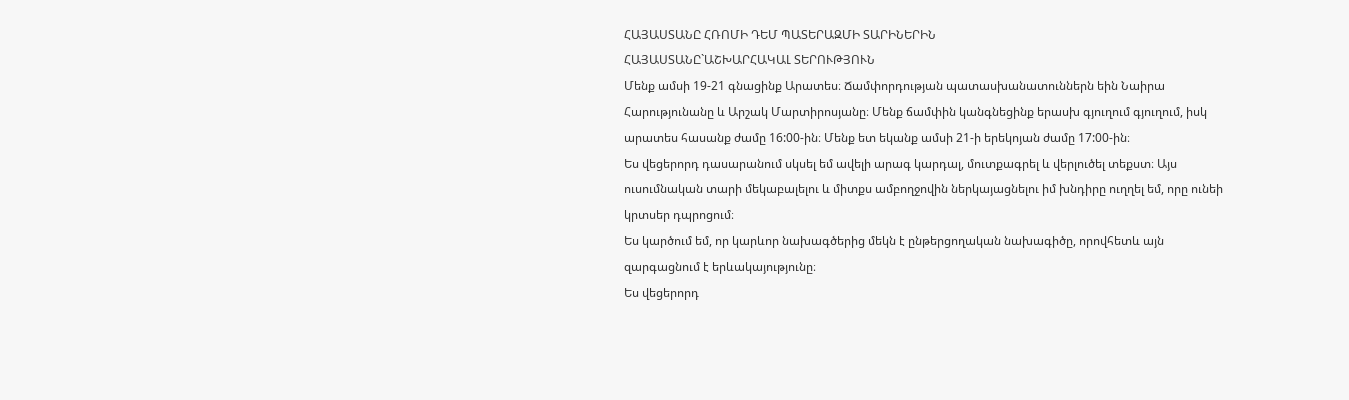ՀԱՅԱՍՏԱՆԸ ՀՌՈՄԻ ԴԵՄ ՊԱՏԵՐԱԶՄԻ ՏԱՐԻՆԵՐԻՆ
ՀԱՅԱՍՏԱՆԸ`ԱՇԽԱՐՀԱԿԱԼ ՏԵՐՈՒԹՅՈՒՆ
Մենք ամսի 19-21 գնացինք Արատես։ Ճամփորդության պատասխանատուններն եին Նաիրա Հարությունանը և Արշակ Մարտիրոսյանը։ Մենք ճամփին կանգնեցինք երասխ գյուղում գյուղում, իսկ արատես հասանք ժամը 16:00-ին։ Մենք ետ եկանք ամսի 21-ի երեկոյան ժամը 17:00-ին։
Ես վեցերորդ դասարանում սկսել եմ ավելի արագ կարդալ, մուտքագրել և վերլուծել տեքստ։ Այս ուսումնական տարի մեկաբալելու և միտքս ամբողջովին ներկայացնելու իմ խնդիրը ուղղել եմ, որը ունեի կրտսեր դպրոցում։
Ես կարծում եմ, որ կարևոր նախագծերից մեկն է ընթերցողական նախագիծը, որովհետև այն զարգացնում է երևակայությունը։
Ես վեցերորդ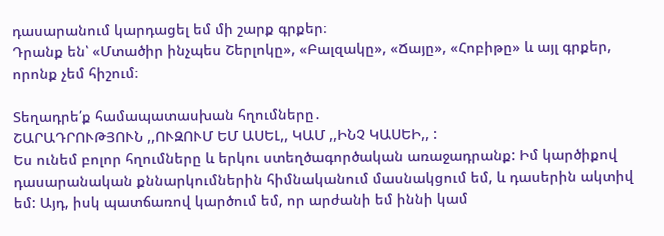դասարանում կարդացել եմ մի շարք գրքեր։
Դրանք են՝ «Մտածիր ինչպես Շերլոկը», «Բալզակը», «Ճայը», «Հոբիթը» և այլ գրքեր, որոնք չեմ հիշում։

Տեղադրե՛ք համապատասխան հղումները․
ՇԱՐԱԴՐՈՒԹՅՈՒՆ ,,ՈՒԶՈՒՄ ԵՄ ԱՍԵԼ,, ԿԱՄ ,,ԻՆՉ ԿԱՍԵԻ,, :
Ես ունեմ բոլոր հղումները և երկու ստեղծագործական առաջադրանք: Իմ կարծիքով դասարանական քննարկումներին հիմնականում մասնակցում եմ, և դասերին ակտիվ եմ: Այդ, իսկ պատճառով կարծում եմ, որ արժանի եմ իննի կամ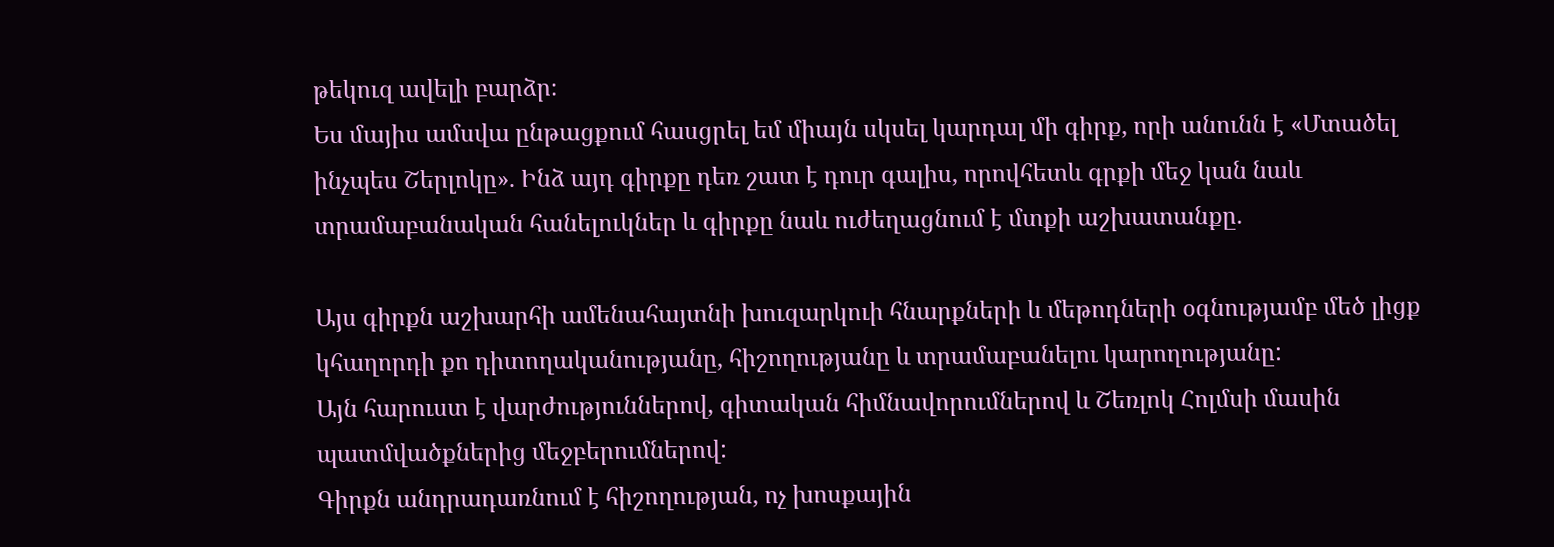թեկուզ ավելի բարձր։
Ես մայիս ամսվա ընթացքում հասցրել եմ միայն սկսել կարդալ մի գիրք, որի անունն է «Մտածել ինչպես Շերլոկը». Ինձ այդ գիրքը դեռ շատ է դուր գալիս, որովհետև գրքի մեջ կան նաև տրամաբանական հանելուկներ և գիրքը նաև ուժեղացնում է մտքի աշխատանքը.

Այս գիրքն աշխարհի ամենահայտնի խուզարկուի հնարքների և մեթոդների օգնությամբ մեծ լիցք կհաղորդի քո դիտողականությանը, հիշողությանը և տրամաբանելու կարողությանը:
Այն հարուստ է վարժություններով, գիտական հիմնավորումներով և Շեռլոկ Հոլմսի մասին պատմվածքներից մեջբերումներով:
Գիրքն անդրադառնում է հիշողության, ոչ խոսքային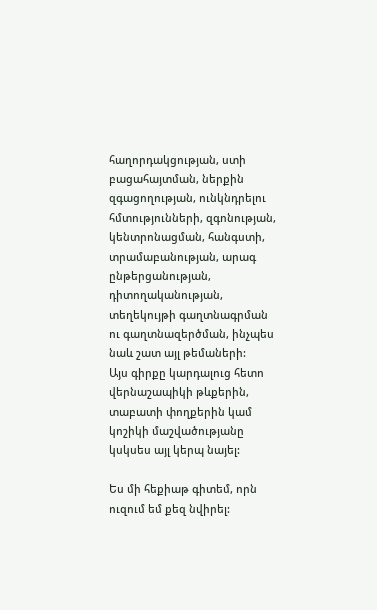հաղորդակցության, ստի բացահայտման, ներքին զգացողության, ունկնդրելու հմտությունների, զգոնության, կենտրոնացման, հանգստի, տրամաբանության, արագ ընթերցանության, դիտողականության, տեղեկույթի գաղտնագրման ու գաղտնազերծման, ինչպես նաև շատ այլ թեմաների:
Այս գիրքը կարդալուց հետո վերնաշապիկի թևքերին, տաբատի փողքերին կամ կոշիկի մաշվածությանը կսկսես այլ կերպ նայել:

Ես մի հեքիաթ գիտեմ, որն ուզում եմ քեզ նվիրել: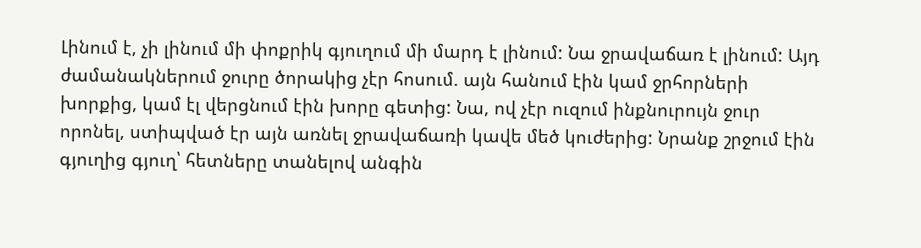Լինում է, չի լինում մի փոքրիկ գյուղում մի մարդ է լինում: Նա ջրավաճառ է լինում: Այդ ժամանակներում ջուրը ծորակից չէր հոսում. այն հանում էին կամ ջրհորների խորքից, կամ էլ վերցնում էին խորը գետից: Նա, ով չէր ուզում ինքնուրույն ջուր որոնել, ստիպված էր այն առնել ջրավաճառի կավե մեծ կուժերից: Նրանք շրջում էին գյուղից գյուղ՝ հետները տանելով անգին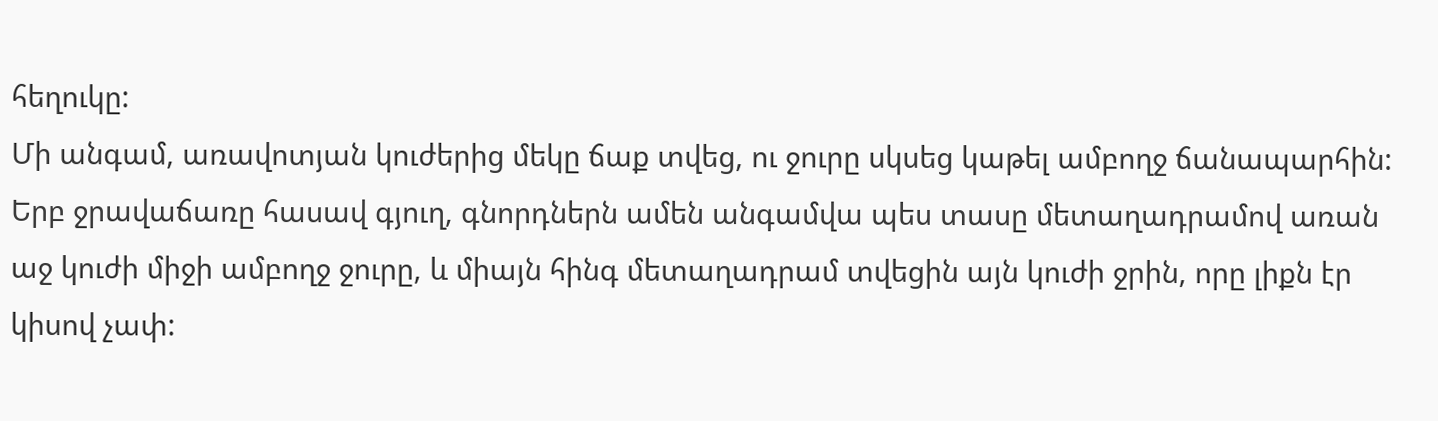հեղուկը:
Մի անգամ, առավոտյան կուժերից մեկը ճաք տվեց, ու ջուրը սկսեց կաթել ամբողջ ճանապարհին: Երբ ջրավաճառը հասավ գյուղ, գնորդներն ամեն անգամվա պես տասը մետաղադրամով առան աջ կուժի միջի ամբողջ ջուրը, և միայն հինգ մետաղադրամ տվեցին այն կուժի ջրին, որը լիքն էր կիսով չափ: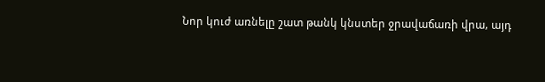Նոր կուժ առնելը շատ թանկ կնստեր ջրավաճառի վրա, այդ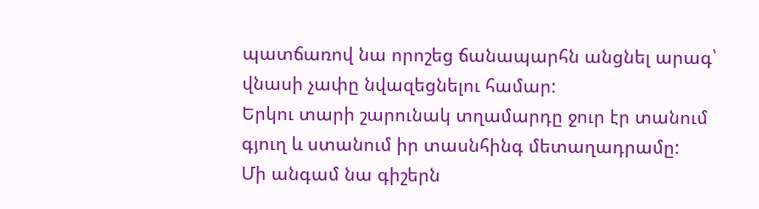պատճառով նա որոշեց ճանապարհն անցնել արագ՝ վնասի չափը նվազեցնելու համար:
Երկու տարի շարունակ տղամարդը ջուր էր տանում գյուղ և ստանում իր տասնհինգ մետաղադրամը:
Մի անգամ նա գիշերն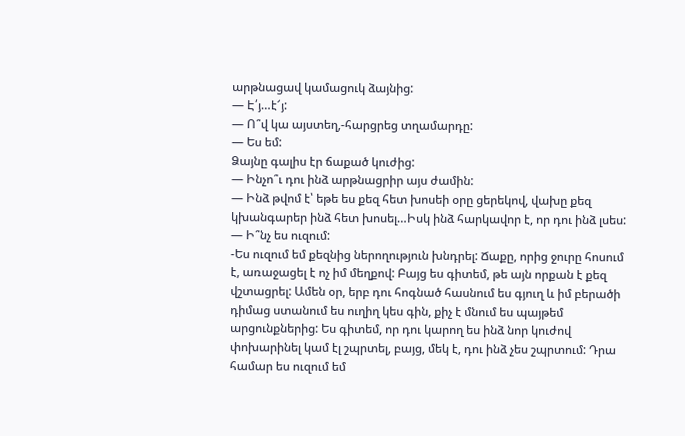արթնացավ կամացուկ ձայնից:
— Է՛յ…է՜յ:
— Ո՞վ կա այստեղ,-հարցրեց տղամարդը:
— Ես եմ:
Ձայնը գալիս էր ճաքած կուժից:
— Ինչո՞ւ դու ինձ արթնացրիր այս ժամին:
— Ինձ թվոմ է՝ եթե ես քեզ հետ խոսեի օրը ցերեկով, վախը քեզ կխանգարեր ինձ հետ խոսել…Իսկ ինձ հարկավոր է, որ դու ինձ լսես:
— Ի՞նչ ես ուզում:
-Ես ուզում եմ քեզնից ներողություն խնդրել: Ճաքը, որից ջուրը հոսում է, առաջացել է ոչ իմ մեղքով: Բայց ես գիտեմ, թե այն որքան է քեզ վշտացրել: Ամեն օր, երբ դու հոգնած հասնում ես գյուղ և իմ բերածի դիմաց ստանում ես ուղիղ կես գին, քիչ է մնում ես պայթեմ արցունքներից: Ես գիտեմ, որ դու կարող ես ինձ նոր կուժով փոխարինել կամ էլ շպրտել, բայց, մեկ է, դու ինձ չես շպրտում: Դրա համար ես ուզում եմ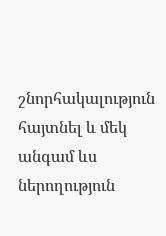շնորհակալություն հայտնել և մեկ անգամ ևս ներողություն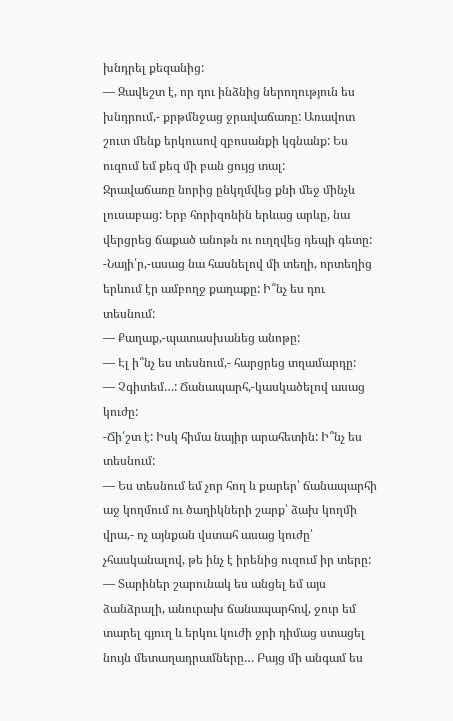խնդրել քեզանից:
— Զավեշտ է, որ դու ինձնից ներողություն ես խնդրում,- քրթմնջաց ջրավաճառը: Առավոտ շուտ մենք երկուսով զբոսանքի կգնանք: Ես ուզում եմ քեզ մի բան ցույց տալ:
Ջրավաճառը նորից ընկղմվեց քնի մեջ մինչև լուսաբաց: Երբ հորիզոնին երևաց արևը, նա վերցրեց ճաքած անոթն ու ուղղվեց դեպի գետը:
-Նայի՛ր,-ասաց նա հասնելով մի տեղի, որտեղից երևում էր ամբողջ քաղաքը: Ի՞նչ ես դու տեսնում:
— Քաղաք,-պատասխանեց անոթը:
— Էլ ի՞նչ ես տեսնում,- հարցրեց տղամարդը:
— Չգիտեմ…: Ճանապարհ,-կասկածելով ասաց կուժը:
-Ճի՛շտ է: Իսկ հիմա նայիր արահետին: Ի՞նչ ես տեսնում:
— Ես տեսնում եմ չոր հող և քարեր՝ ճանապարհի աջ կողմում ու ծաղիկների շարք՝ ձախ կողմի վրա,- ոչ այնքան վստահ ասաց կուժը՝ չհասկանալով, թե ինչ է իրենից ուզում իր տերը:
— Տարիներ շարունակ ես անցել եմ այս ձանձրալի, անուրախ ճանապարհով, ջուր եմ տարել գյուղ և երկու կուժի ջրի դիմաց ստացել նույն մետաղադրամները… Բայց մի անգամ ես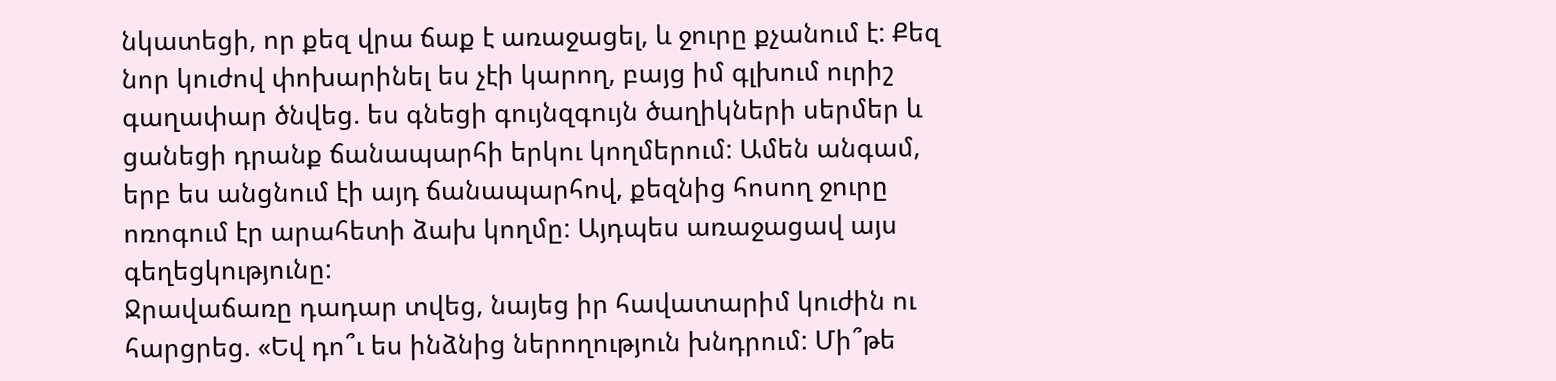նկատեցի, որ քեզ վրա ճաք է առաջացել, և ջուրը քչանում է: Քեզ նոր կուժով փոխարինել ես չէի կարող, բայց իմ գլխում ուրիշ գաղափար ծնվեց. ես գնեցի գույնզգույն ծաղիկների սերմեր և ցանեցի դրանք ճանապարհի երկու կողմերում: Ամեն անգամ, երբ ես անցնում էի այդ ճանապարհով, քեզնից հոսող ջուրը ոռոգում էր արահետի ձախ կողմը: Այդպես առաջացավ այս գեղեցկությունը:
Ջրավաճառը դադար տվեց, նայեց իր հավատարիմ կուժին ու հարցրեց. «Եվ դո՞ւ ես ինձնից ներողություն խնդրում: Մի՞թե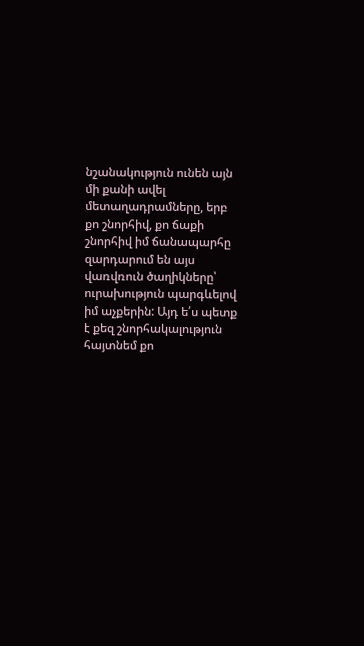նշանակություն ունեն այն մի քանի ավել մետաղադրամները, երբ քո շնորհիվ, քո ճաքի շնորհիվ իմ ճանապարհը զարդարում են այս վառվռուն ծաղիկները՝ ուրախություն պարգևելով իմ աչքերին: Այդ ե՛ս պետք է քեզ շնորհակալություն հայտնեմ քո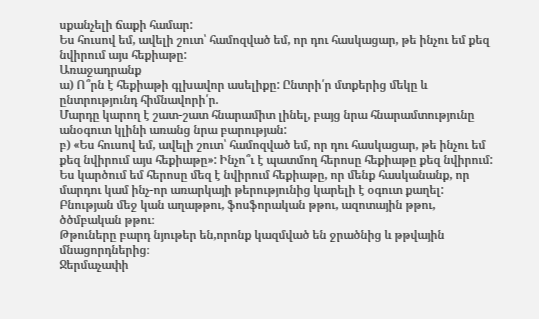սքանչելի ճաքի համար:
Ես հուսով եմ, ավելի շուտ՝ համոզված եմ, որ դու հասկացար, թե ինչու եմ քեզ նվիրում այս հեքիաթը:
Առաջադրանք
ա) Ո՞րն է հեքիաթի գլխավոր ասելիքը: Ընտրի՛ր մտքերից մեկը և ընտրությունդ հիմնավորի՛ր.
Մարդը կարող է շատ-շատ հնարամիտ լինել, բայց նրա հնարամտությունը անօգուտ կլինի առանց նրա բարության:
բ) «Ես հուսով եմ, ավելի շուտ՝ համոզված եմ, որ դու հասկացար, թե ինչու եմ քեզ նվիրում այս հեքիաթը»: Ինչո՞ւ է պատմող հերոսը հեքիաթը քեզ նվիրում:
Ես կարծում եմ հերոսը մեզ է նվիրում հեքիաթը, որ մենք հասկանանք, որ մարդու կամ ինչ-որ առարկայի թերությունից կարելի է օգուտ քաղել:
Բնության մեջ կան աղաթթու, ֆոսֆորական թթու, ազոտային թթու, ծծմբական թթու։
Թթուները բարդ նյութեր են,որոնք կազմված են ջրածնից և թթվային մնացորդներից։
Ջերմաչափի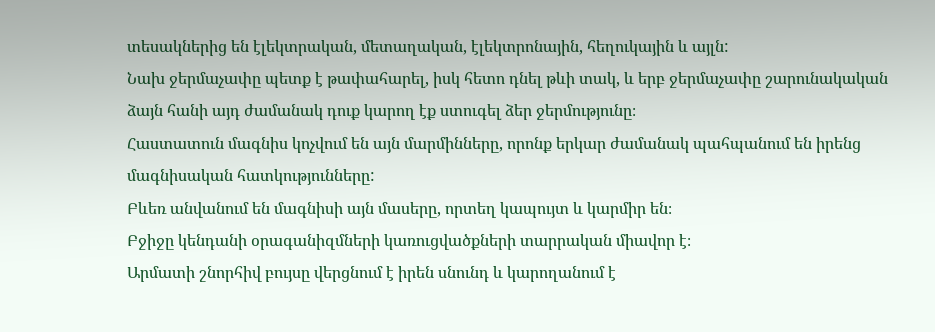տեսակներից են էլեկտրական, մետաղական, էլեկտրոնային, հեղուկային և այլն:
Նախ ջերմաչափը պետք է թափահարել, իսկ հետո դնել թևի տակ, և երբ ջերմաչափը շարունակական ձայն հանի այդ ժամանակ դուք կարող էք ստուգել ձեր ջերմությունը։
Հաստատուն մագնիս կոչվում են այն մարմինները, որոնք երկար ժամանակ պահպանում են իրենց մագնիսական հատկությունները:
Բևեռ անվանում են մագնիսի այն մասերը, որտեղ կապույտ և կարմիր են։
Բջիջը կենդանի օրագանիզմների կառուցվածքների տարրական միավոր է։
Արմատի շնորհիվ բույսը վերցնում է իրեն սնունդ և կարողանում է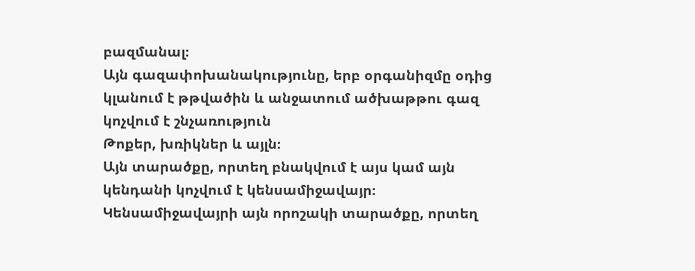բազմանալ։
Այն գազափոխանակությունը, երբ օրգանիզմը օդից կլանում է թթվածին և անջատում ածխաթթու գազ կոչվում է շնչառություն
Թոքեր, խռիկներ և այլն։
Այն տարածքը, որտեղ բնակվում է այս կամ այն կենդանի կոչվում է կենսամիջավայր։
Կենսամիջավայրի այն որոշակի տարածքը, որտեղ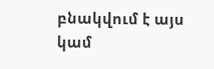բնակվում է այս կամ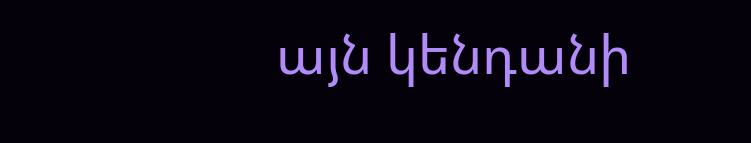այն կենդանի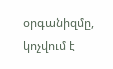օրգանիզմը, կոչվում է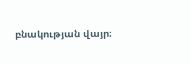բնակության վայր։